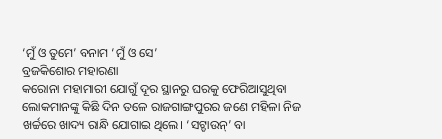‘ମୁଁ ଓ ତୁମେ’ ବନାମ ‘ମୁଁ ଓ ସେ’
ବ୍ରଜକିଶୋର ମହାରଣା
କରୋନା ମହାମାରୀ ଯୋଗୁଁ ଦୂର ସ୍ଥାନରୁ ଘରକୁ ଫେରିଆସୁଥିବା ଲୋକମାନଙ୍କୁ କିଛି ଦିନ ତଳେ ରାଜଗାଙ୍ଗପୁରର ଜଣେ ମହିଳା ନିଜ ଖର୍ଚ୍ଚରେ ଖାଦ୍ୟ ରାନ୍ଧି ଯୋଗାଇ ଥିଲେ। ‘ସଟ୍ଡାଉନ୍’ ବା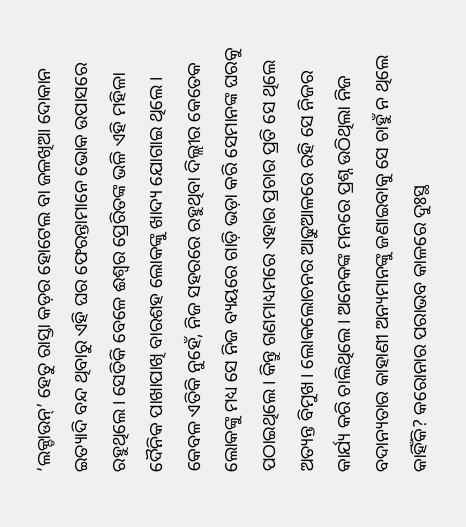‘ଲକ୍ଡାଉନ୍’ ହେତୁ ରାସ୍ତା କଡ଼ର ହୋଟେଲ ବା ଜଳଖିଆ ଦୋକାନ ଇତ୍ୟାଦି ବନ୍ଦ ଥିବାରୁ ଏହି ଘର ଫେରନ୍ତାମାନେ ଭୋକ ଉପାସରେ ରହୁଥିଲେ। ସେତିକି ବେଳେ ଈଶ୍ବର ପ୍ରେରିତଙ୍କ ଭଳି ଏହି ମହିଳା ଦୈନିକ ପାଖାପାଖି ବାରଶହ ଲୋକଙ୍କୁ ଖାଦ୍ୟ ଯୋଗାଇ ଥିଲେ। କେବଳ ଏତିକି ନୁହେଁ, ନିଜ ସହରରେ ରହୁଥିବା ଦିଲ୍ଲୀର କେତେକ ଲୋକଙ୍କୁ ମଧ୍ୟ ସେ ନିଜ ବ୍ୟୟରେ ଗାଡ଼ି ଭଡ଼ା କରି ସେମାନଙ୍କ ଘରକୁ ପଠାଇଥିଲେ। କିନ୍ତୁ ଗଣମାଧ୍ୟମରେ ଏହାର ପ୍ରଚାର ପ୍ରତି ସେ ଥିଲେ ଅତ୍ୟନ୍ତ ବିମୁଖ। ଲୋକଲୋଚନର ଆଢୁଆଳରେ ରହି ସେ ନିଜର କାର୍ଯ୍ୟ କରି ଚାଲିଥିଲେ। ଅନେକଙ୍କ ମନରେ ପ୍ରଶ୍ନ ଉଠିଥିଲା ନିଜ ବଦାନ୍ୟତାର କାହାଣୀ ଅନ୍ୟମାନଙ୍କୁ ଜଣାଇବାକୁ ସେ ଚାହୁଁ ନ ଥିଲେ କାହିଁକି? କରୋନାର ପରାଭବ କାଳରେ ଦୁଃସ୍ଥ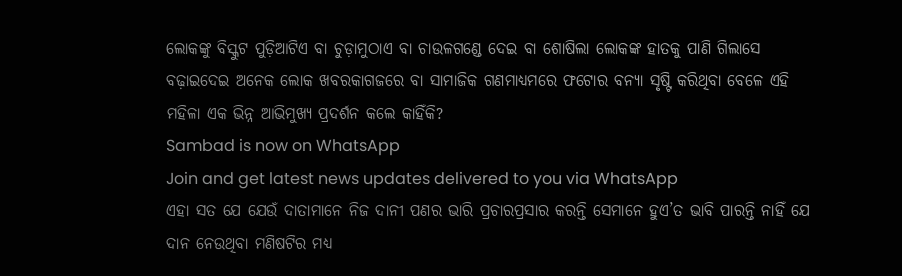ଲୋକଙ୍କୁ ବିସ୍କୁଟ ପୁଡ଼ିଆଟିଏ ବା ଚୁଡ଼ାମୁଠାଏ ବା ଚାଉଳଗଣ୍ଡେ ଦେଇ ବା ଶୋଷିଲା ଲୋକଙ୍କ ହାତକୁ ପାଣି ଗିଲାସେ ବଢ଼ାଇଦେଇ ଅନେକ ଲୋକ ଖବରକାଗଜରେ ବା ସାମାଜିକ ଗଣମାଧ୍ୟମରେ ଫଟୋର ବନ୍ୟା ସୃଷ୍ଟି କରିଥିବା ବେଳେ ଏହି ମହିଳା ଏକ ଭିନ୍ନ ଆଭିମୁଖ୍ୟ ପ୍ରଦର୍ଶନ କଲେ କାହିଁକି?
Sambad is now on WhatsApp
Join and get latest news updates delivered to you via WhatsApp
ଏହା ସତ ଯେ ଯେଉଁ ଦାତାମାନେ ନିଜ ଦାନୀ ପଣର ଭାରି ପ୍ରଚାରପ୍ରସାର କରନ୍ତି ସେମାନେ ହୁଏ’ତ ଭାବି ପାରନ୍ତି ନାହିଁ ଯେ ଦାନ ନେଉଥିବା ମଣିଷଟିର ମଧ୍ୟ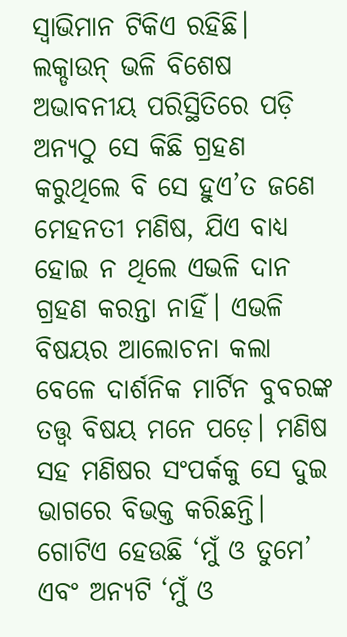ସ୍ବାଭିମାନ ଟିକିଏ ରହିଛି। ଲକ୍ଡାଉନ୍ ଭଳି ବିଶେଷ ଅଭାବନୀୟ ପରିସ୍ଥିତିରେ ପଡ଼ି ଅନ୍ୟଠୁ ସେ କିଛି ଗ୍ରହଣ କରୁଥିଲେ ବି ସେ ହୁଏ’ତ ଜଣେ ମେହନତୀ ମଣିଷ, ଯିଏ ବାଧ୍ୟ ହୋଇ ନ ଥିଲେ ଏଭଳି ଦାନ ଗ୍ରହଣ କରନ୍ତା ନାହିଁ। ଏଭଳି ବିଷୟର ଆଲୋଚନା କଲା ବେଳେ ଦାର୍ଶନିକ ମାର୍ଟିନ ବୁବରଙ୍କ ତତ୍ତ୍ବ ବିଷୟ ମନେ ପଡ଼େ। ମଣିଷ ସହ ମଣିଷର ସଂପର୍କକୁ ସେ ଦୁଇ ଭାଗରେ ବିଭକ୍ତ କରିଛନ୍ତି। ଗୋଟିଏ ହେଉଛି ‘ମୁଁ ଓ ତୁମେ’ ଏବଂ ଅନ୍ୟଟି ‘ମୁଁ ଓ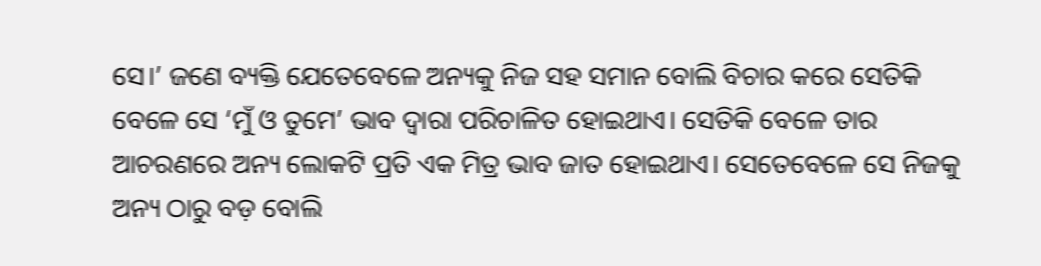ସେ।’ ଜଣେ ବ୍ୟକ୍ତି ଯେତେବେଳେ ଅନ୍ୟକୁ ନିଜ ସହ ସମାନ ବୋଲି ବିଚାର କରେ ସେତିକି ବେଳେ ସେ ‘ମୁଁ ଓ ତୁମେ’ ଭାବ ଦ୍ବାରା ପରିଚାଳିତ ହୋଇଥାଏ। ସେତିକି ବେଳେ ତାର ଆଚରଣରେ ଅନ୍ୟ ଲୋକଟି ପ୍ରତି ଏକ ମିତ୍ର ଭାବ ଜାତ ହୋଇଥାଏ। ସେତେବେଳେ ସେ ନିଜକୁ ଅନ୍ୟ ଠାରୁ ବଡ଼ ବୋଲି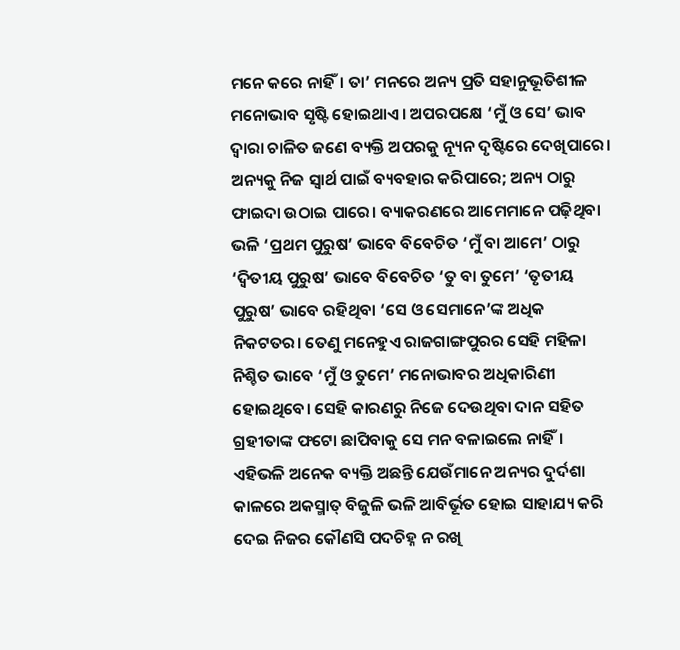ମନେ କରେ ନାହିଁ। ତା’ ମନରେ ଅନ୍ୟ ପ୍ରତି ସହାନୁଭୂତିଶୀଳ ମନୋଭାବ ସୃଷ୍ଟି ହୋଇଥାଏ। ଅପରପକ୍ଷେ ‘ମୁଁ ଓ ସେ’ ଭାବ ଦ୍ବାରା ଚାଳିତ ଜଣେ ବ୍ୟକ୍ତି ଅପରକୁ ନ୍ୟୂନ ଦୃଷ୍ଟିରେ ଦେଖିପାରେ। ଅନ୍ୟକୁ ନିଜ ସ୍ବାର୍ଥ ପାଇଁ ବ୍ୟବହାର କରିପାରେ; ଅନ୍ୟ ଠାରୁ ଫାଇଦା ଉଠାଇ ପାରେ। ବ୍ୟାକରଣରେ ଆମେମାନେ ପଢ଼ିଥିବା ଭଳି ‘ପ୍ରଥମ ପୁରୁଷ’ ଭାବେ ବିବେଚିତ ‘ମୁଁ ବା ଆମେ’ ଠାରୁ ‘ଦ୍ବିତୀୟ ପୁରୁଷ’ ଭାବେ ବିବେଚିତ ‘ତୁ ବା ତୁମେ’ ‘ତୃତୀୟ ପୁରୁଷ’ ଭାବେ ରହିଥିବା ‘ସେ ଓ ସେମାନେ’ଙ୍କ ଅଧିକ ନିକଟତର। ତେଣୁ ମନେହୁଏ ରାଜଗାଙ୍ଗପୁରର ସେହି ମହିଳା ନିଶ୍ଚିତ ଭାବେ ‘ମୁଁ ଓ ତୁମେ’ ମନୋଭାବର ଅଧିକାରିଣୀ ହୋଇଥିବେ। ସେହି କାରଣରୁ ନିଜେ ଦେଉଥିବା ଦାନ ସହିତ ଗ୍ରହୀତାଙ୍କ ଫଟୋ ଛାପିବାକୁ ସେ ମନ ବଳାଇଲେ ନାହିଁ।
ଏହିଭଳି ଅନେକ ବ୍ୟକ୍ତି ଅଛନ୍ତି ଯେଉଁମାନେ ଅନ୍ୟର ଦୁର୍ଦଶା କାଳରେ ଅକସ୍ମାତ୍ ବିଜୁଳି ଭଳି ଆବିର୍ଭୂତ ହୋଇ ସାହାଯ୍ୟ କରି ଦେଇ ନିଜର କୌଣସି ପଦଚିହ୍ନ ନ ରଖି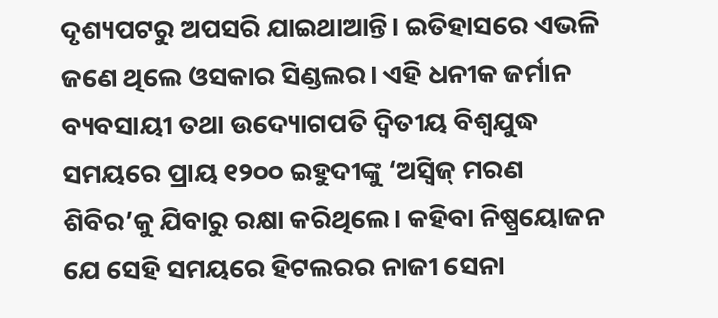ଦୃଶ୍ୟପଟରୁ ଅପସରି ଯାଇଥାଆନ୍ତି। ଇତିହାସରେ ଏଭଳି ଜଣେ ଥିଲେ ଓସକାର ସିଣ୍ଡଲର। ଏହି ଧନୀକ ଜର୍ମାନ ବ୍ୟବସାୟୀ ତଥା ଉଦ୍ୟୋଗପତି ଦ୍ବିତୀୟ ବିଶ୍ବଯୁଦ୍ଧ ସମୟରେ ପ୍ରାୟ ୧୨୦୦ ଇହୁଦୀଙ୍କୁ ‘ଅସ୍ବିଜ୍ ମରଣ ଶିବିର’କୁ ଯିବାରୁ ରକ୍ଷା କରିଥିଲେ। କହିବା ନିଷ୍ପ୍ରୟୋଜନ ଯେ ସେହି ସମୟରେ ହିଟଲରର ନାଜୀ ସେନା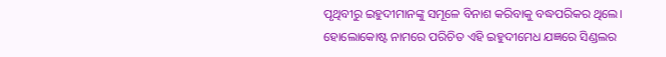ପୃଥିବୀରୁ ଇହୁଦୀମାନଙ୍କୁ ସମୂଳେ ବିନାଶ କରିବାକୁ ବଦ୍ଧପରିକର ଥିଲେ। ହୋଲୋକୋଷ୍ଟ ନାମରେ ପରିଚିତ ଏହି ଇହୁଦୀମେଧ ଯଜ୍ଞରେ ସିଣ୍ଡଲର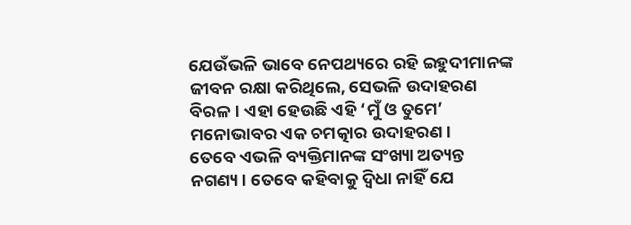ଯେଉଁଭଳି ଭାବେ ନେପଥ୍ୟରେ ରହି ଇହୁଦୀମାନଙ୍କ ଜୀବନ ରକ୍ଷା କରିଥିଲେ, ସେଭଳି ଉଦାହରଣ ବିରଳ। ଏହା ହେଉଛି ଏହି ‘ମୁଁ ଓ ତୁମେ’ ମନୋଭାବର ଏକ ଚମତ୍କାର ଉଦାହରଣ।
ତେବେ ଏଭଳି ବ୍ୟକ୍ତିମାନଙ୍କ ସଂଖ୍ୟା ଅତ୍ୟନ୍ତ ନଗଣ୍ୟ। ତେବେ କହିବାକୁ ଦ୍ବିଧା ନାହିଁ ଯେ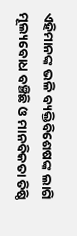ଏହିମାନଙ୍କ ଭଳି ବ୍ୟକ୍ତିବିଶେଷଙ୍କ ଲାଗି ମୂଲ୍ୟବୋଧ ବଞ୍ଚିଛି ଓ ମାନବିକତା ତିଷ୍ଠି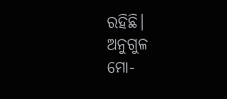ରହିଛି।
ଅନୁଗୁଳ
ମୋ-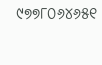୯୭୭୮୦୬୪୬୫୧